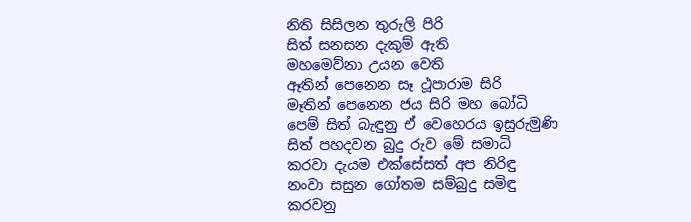නිති සිසිලන තුරුලි පිරි
සිත් සනසන දැකුම් ඇති
මහමෙව්නා උයන වෙති
ඈතින් පෙනෙන සෑ ථූපාරාම සිරි
මෑතින් පෙනෙන ජය සිරි මහ බෝධි
පෙම් සිත් බැඳුනු ඒ වෙහෙරය ඉසුරුමුණි
සිත් පහදවන බුදු රුව මේ සමාධි
කරවා දැයම එක්සේසත් අප නිරිඳු
නංවා සසුන ගෝතම සම්බුදු සමිඳු
කරවනු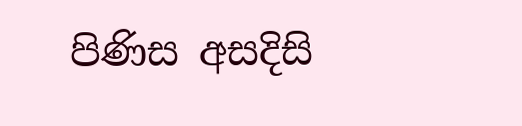පිණිස අසදිසි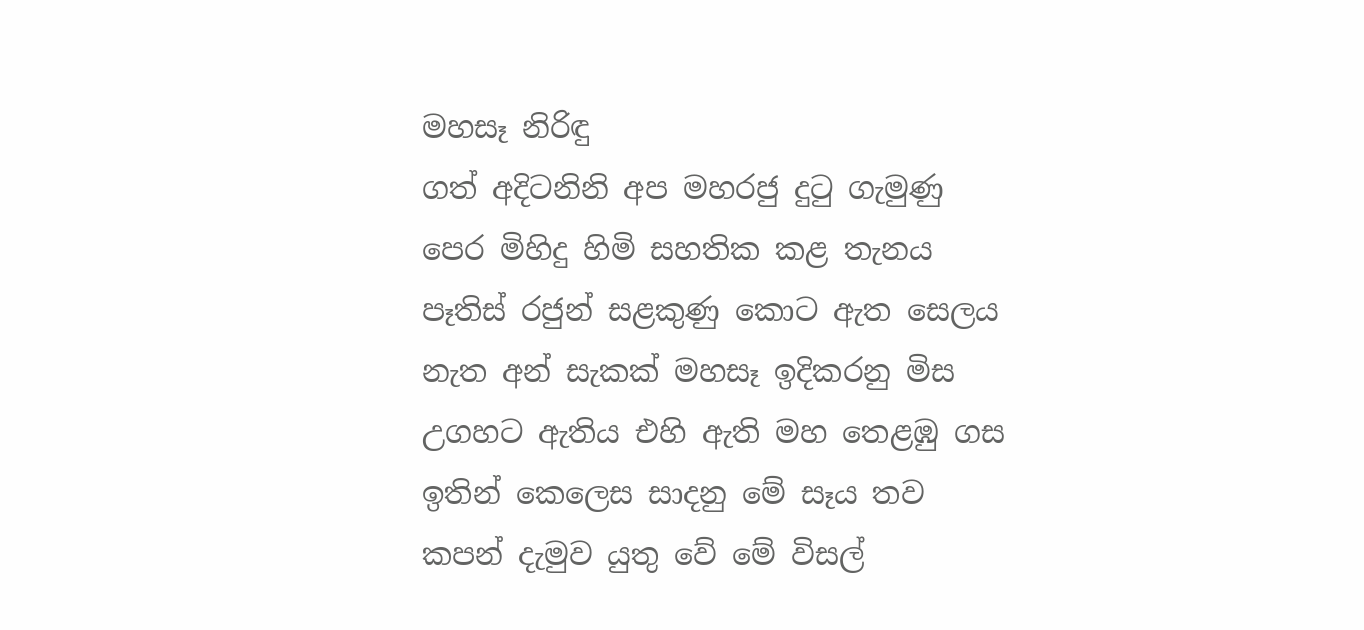මහසෑ නිරිඳු
ගත් අදිටනිනි අප මහරජු දුටු ගැමුණු
පෙර මිහිදු හිමි සහතික කළ තැනය
පෑතිස් රජුන් සළකුණු කොට ඇත සෙලය
නැත අන් සැකක් මහසෑ ඉදිකරනු මිස
උගහට ඇතිය එහි ඇති මහ තෙළඹු ගස
ඉතින් කෙලෙස සාදනු මේ සෑය තව
කපන් දැමුව යුතු වේ මේ විසල්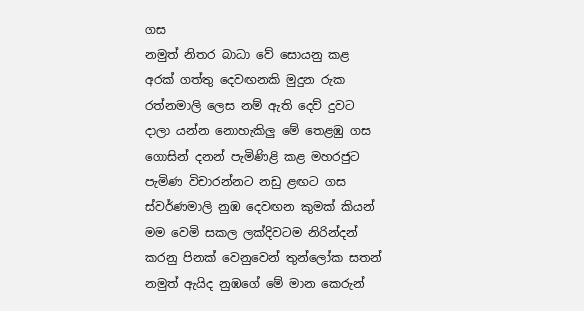ගස
නමුත් නිතර බාධා වේ සොයනු කළ
අරක් ගත්තු දෙවඟනකි මුදුන රුක
රත්නමාලි ලෙස නම් ඇති දෙව් දුවට
දාලා යන්න නොහැකිලු මේ තෙළඹු ගස
ගොසින් දනන් පැමිණිළි කළ මහරජුට
පැමිණ විචාරන්නට නඩු ළඟට ගස
ස්වර්ණමාලි නුඹ දෙවඟන කුමක් කියන්
මම වෙමි සකල ලක්දිවටම නිරින්දන්
කරනු පිනක් වෙනුවෙන් තුන්ලෝක සතන්
නමුත් ඇයිද නුඹගේ මේ මාන කෙරුන්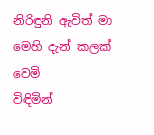නිරිඳුනි ඇවිත් මා මෙහි දැන් කලක් වෙමි
විඳිමින්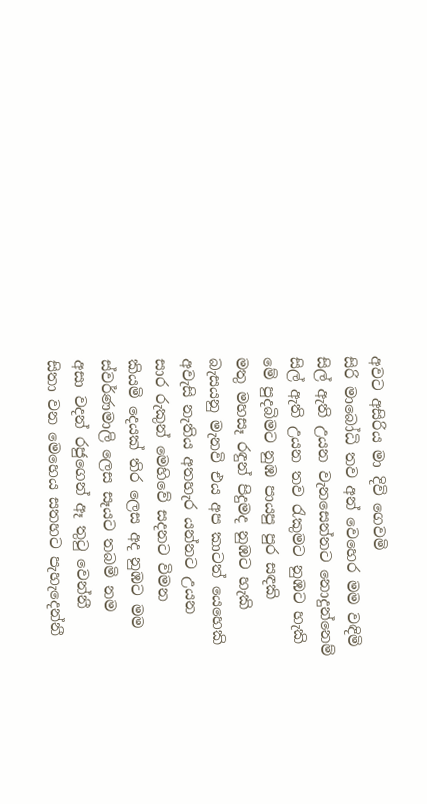අවට අසිරිය මා දිවි ගෙවමි
සිරි මාබෝධි තව අන් වෙහෙර මම වඳිමි
සිල් ඇති උයන වැනසෙන්නට නොදුන්නෙම්
සිල් ඇති උයන තව රැකුමට නුඹට හැකි
මේ පුදබිමට නුඹ පායපු පුර සඳකි
මතු මහසෑ රඳුන් පිදුමද නුඹට හැකි
බැසයනු මැනවි එය අප කාටත් යෙහෙකි
අවැසි නැතිය අතහැර යන්නට උයන
සාර රුකුන් මෙහිවේ සදනට විමන
කියමි දෙයක් තිර ලෙස අද නුඹට මම
ස්වර්ණමාලි ලෙස සෑයට තබමි නම
අසා වදන් රජුගෙන් ඈ තුටු වෙන්නී
සිතා වන මෙහෙය සතහට පැහැදෙන්නී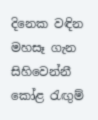දිනෙක වඳින මහසෑ ගැන සිහිවෙන්නී
කෝළ රැඟුම්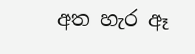අත හැර ඈ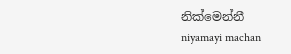නික්මෙන්නී
niyamayi machan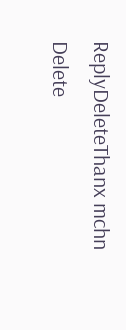ReplyDeleteThanx mchn
Delete